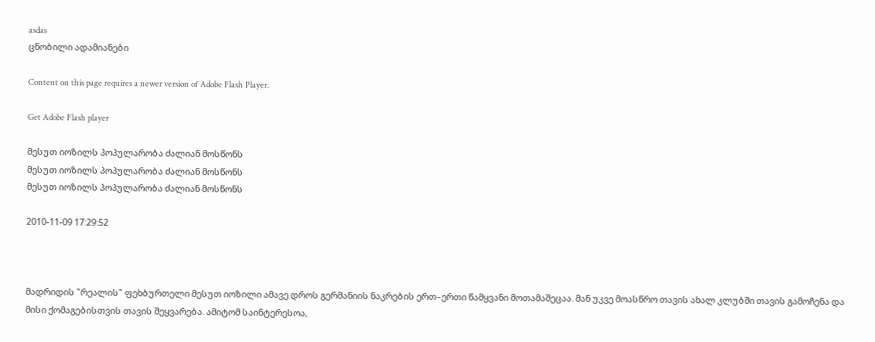asdas
ცნობილი ადამიანები

Content on this page requires a newer version of Adobe Flash Player.

Get Adobe Flash player

მესუთ იოზილს პოპულარობა ძალიან მოსწონს
მესუთ იოზილს პოპულარობა ძალიან მოსწონს
მესუთ იოზილს პოპულარობა ძალიან მოსწონს

2010-11-09 17:29:52



მადრიდის "რეალის" ფეხბურთელი მესუთ იოზილი ამავე დროს გერმანიის ნაკრების ერთ–ერთი წამყვანი მოთამაშეცაა. მან უკვე მოასწრო თავის ახალ კლუბში თავის გამოჩენა და მისი ქომაგებისთვის თავის შეყვარება. ამიტომ საინტერესოა,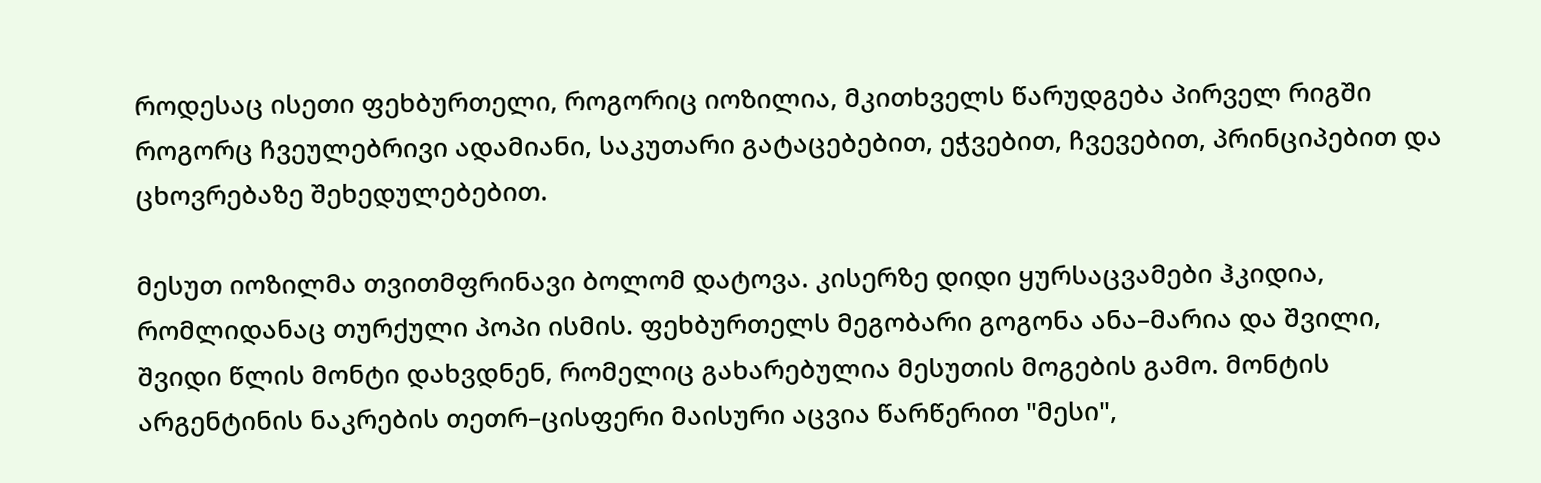როდესაც ისეთი ფეხბურთელი, როგორიც იოზილია, მკითხველს წარუდგება პირველ რიგში როგორც ჩვეულებრივი ადამიანი, საკუთარი გატაცებებით, ეჭვებით, ჩვევებით, პრინციპებით და ცხოვრებაზე შეხედულებებით.

მესუთ იოზილმა თვითმფრინავი ბოლომ დატოვა. კისერზე დიდი ყურსაცვამები ჰკიდია, რომლიდანაც თურქული პოპი ისმის. ფეხბურთელს მეგობარი გოგონა ანა–მარია და შვილი, შვიდი წლის მონტი დახვდნენ, რომელიც გახარებულია მესუთის მოგების გამო. მონტის არგენტინის ნაკრების თეთრ–ცისფერი მაისური აცვია წარწერით "მესი",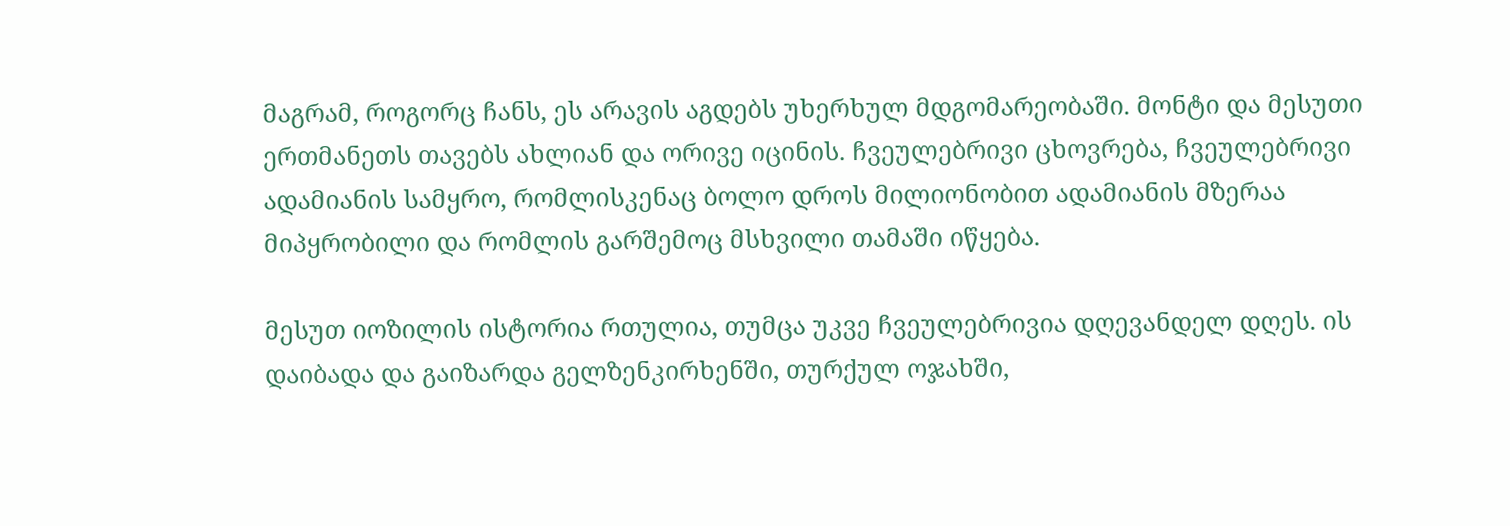მაგრამ, როგორც ჩანს, ეს არავის აგდებს უხერხულ მდგომარეობაში. მონტი და მესუთი ერთმანეთს თავებს ახლიან და ორივე იცინის. ჩვეულებრივი ცხოვრება, ჩვეულებრივი ადამიანის სამყრო, რომლისკენაც ბოლო დროს მილიონობით ადამიანის მზერაა მიპყრობილი და რომლის გარშემოც მსხვილი თამაში იწყება.

მესუთ იოზილის ისტორია რთულია, თუმცა უკვე ჩვეულებრივია დღევანდელ დღეს. ის დაიბადა და გაიზარდა გელზენკირხენში, თურქულ ოჯახში,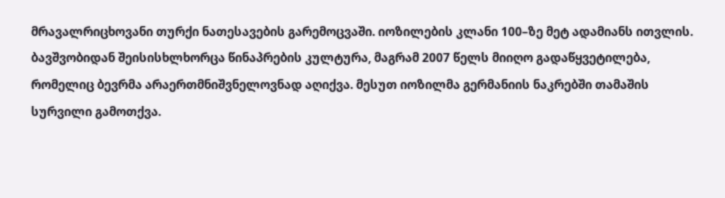მრავალრიცხოვანი თურქი ნათესავების გარემოცვაში. იოზილების კლანი 100–ზე მეტ ადამიანს ითვლის. ბავშვობიდან შეისისხლხორცა წინაპრების კულტურა, მაგრამ 2007 წელს მიიღო გადაწყვეტილება, რომელიც ბევრმა არაერთმნიშვნელოვნად აღიქვა. მესუთ იოზილმა გერმანიის ნაკრებში თამაშის სურვილი გამოთქვა.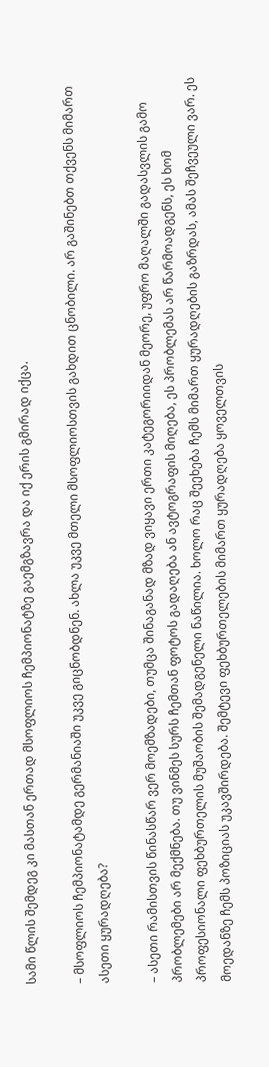სამი წლის შემდეგ კი მასთან ერთად მსოფლიოს ჩემპიონატზე გაემგზავრა და იქ ერის გმირად იქცა.

– მსოფლიოს ჩემპიონატამდე გერმანიაში უკვე გიცნობდნენ. ახლა უკვე მთელი მსოფლიოსთვის გახდით ცნობილი. არ გაშინებთ თქვენს მიმართ ასეთი ყურადღება?

– ასეთი რამისთვის წინასწარ ვერ მოემზადები, თუმცა შინაგანად მზად ვიყავი ერთი კატეგორიიდან მეორე, უფრო მაღალში გადასვლის გამო პრობლემები არ მექმნება. თუ ვინმეს სურს ჩემთან ფოტოს გადაღება ან ავტოგრაფის მიღება, ეს პრობლემას არ წარმოადგენს, ეს ხომ პროფესიონალი ფეხბურთელის მუშაობის შემადგენელი ნაწილია. ხოლო რაც შეეხება ჩემს მიმართ ყურადღების გაზრდას, ამას შეჩვეული ვარ. ეს მოედანზე ჩემს პოზიციას უკავშირდება. შემტევი ფეხბურთელების მიმართ ყურადღება ყოველთვის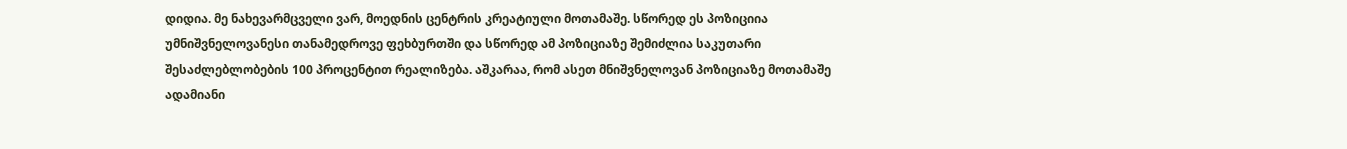დიდია. მე ნახევარმცველი ვარ, მოედნის ცენტრის კრეატიული მოთამაშე. სწორედ ეს პოზიციია უმნიშვნელოვანესი თანამედროვე ფეხბურთში და სწორედ ამ პოზიციაზე შემიძლია საკუთარი შესაძლებლობების 100 პროცენტით რეალიზება. აშკარაა, რომ ასეთ მნიშვნელოვან პოზიციაზე მოთამაშე ადამიანი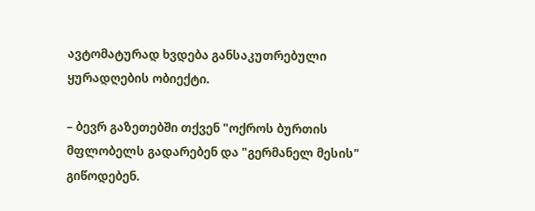ავტომატურად ხვდება განსაკუთრებული ყურადღების ობიექტი.

– ბევრ გაზეთებში თქვენ "ოქროს ბურთის მფლობელს გადარებენ და "გერმანელ მესის" გიწოდებენ.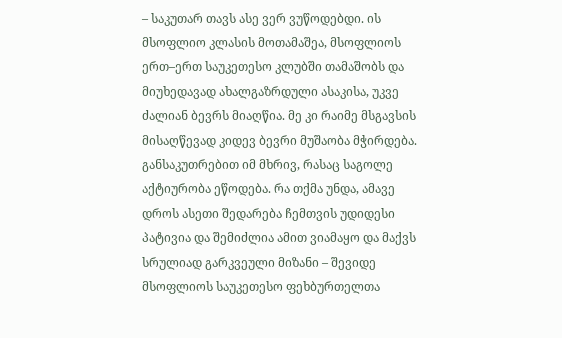– საკუთარ თავს ასე ვერ ვუწოდებდი. ის მსოფლიო კლასის მოთამაშეა, მსოფლიოს ერთ–ერთ საუკეთესო კლუბში თამაშობს და მიუხედავად ახალგაზრდული ასაკისა, უკვე ძალიან ბევრს მიაღწია. მე კი რაიმე მსგავსის მისაღწევად კიდევ ბევრი მუშაობა მჭირდება. განსაკუთრებით იმ მხრივ, რასაც საგოლე აქტიურობა ეწოდება. რა თქმა უნდა, ამავე დროს ასეთი შედარება ჩემთვის უდიდესი პატივია და შემიძლია ამით ვიამაყო და მაქვს სრულიად გარკვეული მიზანი – შევიდე მსოფლიოს საუკეთესო ფეხბურთელთა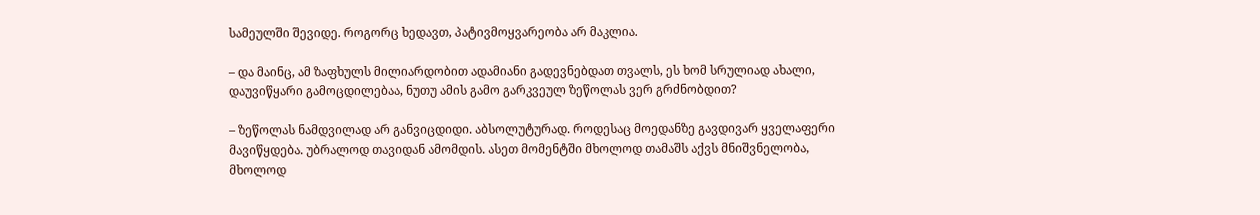სამეულში შევიდე. როგორც ხედავთ, პატივმოყვარეობა არ მაკლია.

– და მაინც, ამ ზაფხულს მილიარდობით ადამიანი გადევნებდათ თვალს, ეს ხომ სრულიად ახალი, დაუვიწყარი გამოცდილებაა, ნუთუ ამის გამო გარკვეულ ზეწოლას ვერ გრძნობდით?

– ზეწოლას ნამდვილად არ განვიცდიდი. აბსოლუტურად. როდესაც მოედანზე გავდივარ ყველაფერი მავიწყდება. უბრალოდ თავიდან ამომდის. ასეთ მომენტში მხოლოდ თამაშს აქვს მნიშვნელობა, მხოლოდ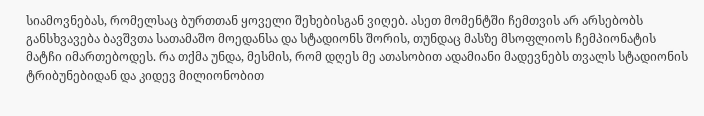სიამოვნებას, რომელსაც ბურთთან ყოველი შეხებისგან ვიღებ. ასეთ მომენტში ჩემთვის არ არსებობს განსხვავება ბავშვთა სათამაშო მოედანსა და სტადიონს შორის, თუნდაც მასზე მსოფლიოს ჩემპიონატის მატჩი იმართებოდეს. რა თქმა უნდა, მესმის, რომ დღეს მე ათასობით ადამიანი მადევნებს თვალს სტადიონის ტრიბუნებიდან და კიდევ მილიონობით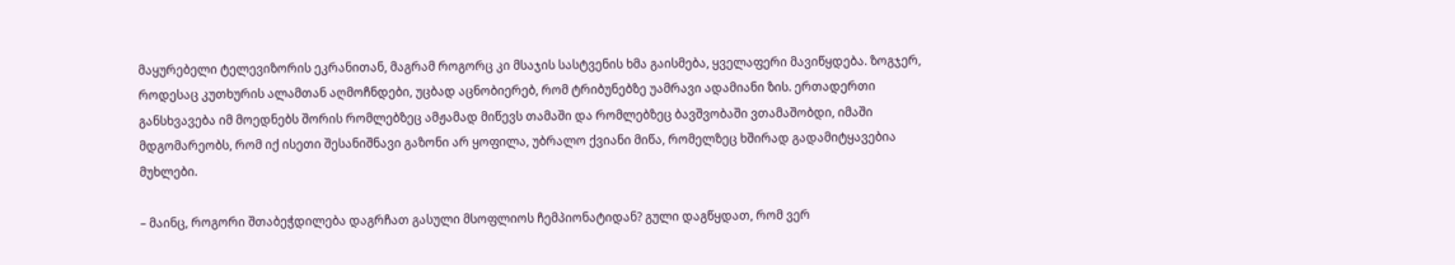მაყურებელი ტელევიზორის ეკრანითან, მაგრამ როგორც კი მსაჯის სასტვენის ხმა გაისმება, ყველაფერი მავიწყდება. ზოგჯერ, როდესაც კუთხურის ალამთან აღმოჩნდები, უცბად აცნობიერებ, რომ ტრიბუნებზე უამრავი ადამიანი ზის. ერთადერთი განსხვავება იმ მოედნებს შორის რომლებზეც ამჟამად მიწევს თამაში და რომლებზეც ბავშვობაში ვთამაშობდი, იმაში მდგომარეობს, რომ იქ ისეთი შესანიშნავი გაზონი არ ყოფილა, უბრალო ქვიანი მიწა, რომელზეც ხშირად გადამიტყავებია მუხლები.

– მაინც, როგორი შთაბეჭდილება დაგრჩათ გასული მსოფლიოს ჩემპიონატიდან? გული დაგწყდათ, რომ ვერ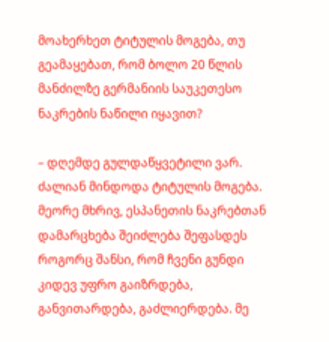მოახერხეთ ტიტულის მოგება, თუ გეამაყებათ, რომ ბოლო 20 წლის მანძილზე გერმანიის საუკეთესო ნაკრების ნაწილი იყავით?

– დღემდე გულდაწყვეტილი ვარ. ძალიან მინდოდა ტიტულის მოგება. მეორე მხრივ, ესპანეთის ნაკრებთან დამარცხება შეიძლება შეფასდეს როგორც შანსი, რომ ჩვენი გუნდი კიდევ უფრო გაიზრდება, განვითარდება, გაძლიერდება. მე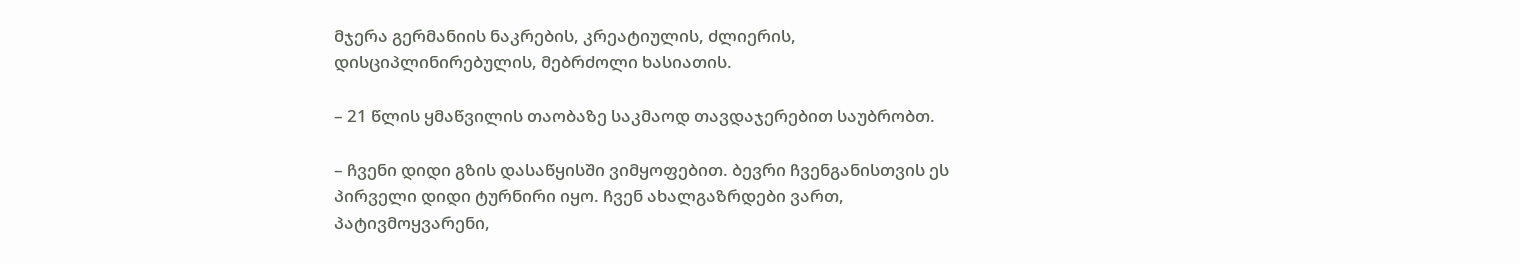მჯერა გერმანიის ნაკრების, კრეატიულის, ძლიერის, დისციპლინირებულის, მებრძოლი ხასიათის.

– 21 წლის ყმაწვილის თაობაზე საკმაოდ თავდაჯერებით საუბრობთ.

– ჩვენი დიდი გზის დასაწყისში ვიმყოფებით. ბევრი ჩვენგანისთვის ეს პირველი დიდი ტურნირი იყო. ჩვენ ახალგაზრდები ვართ, პატივმოყვარენი,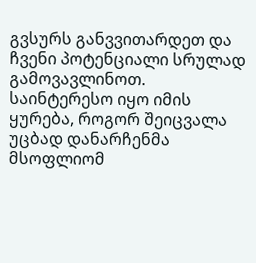გვსურს განვვითარდეთ და ჩვენი პოტენციალი სრულად გამოვავლინოთ. საინტერესო იყო იმის ყურება, როგორ შეიცვალა უცბად დანარჩენმა მსოფლიომ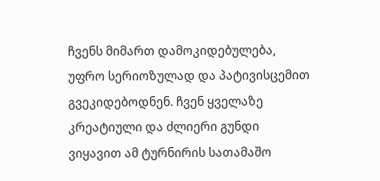ჩვენს მიმართ დამოკიდებულება, უფრო სერიოზულად და პატივისცემით გვეკიდებოდნენ. ჩვენ ყველაზე კრეატიული და ძლიერი გუნდი ვიყავით ამ ტურნირის სათამაშო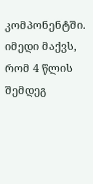კომპონენტში. იმედი მაქვს, რომ 4 წლის შემდეგ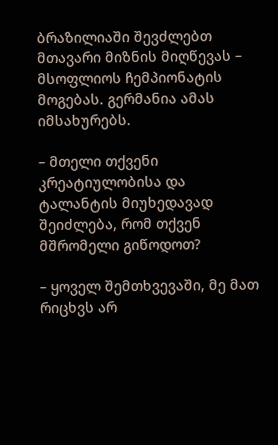ბრაზილიაში შევძლებთ მთავარი მიზნის მიღწევას – მსოფლიოს ჩემპიონატის მოგებას. გერმანია ამას იმსახურებს.

– მთელი თქვენი კრეატიულობისა და ტალანტის მიუხედავად შეიძლება, რომ თქვენ მშრომელი გიწოდოთ?

– ყოველ შემთხვევაში, მე მათ რიცხვს არ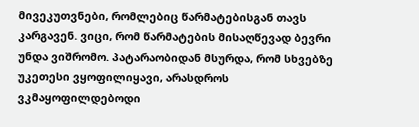მივეკუთვნები, რომლებიც წარმატებისგან თავს კარგავენ. ვიცი, რომ წარმატების მისაღწევად ბევრი უნდა ვიშრომო. პატარაობიდან მსურდა, რომ სხვებზე უკეთესი ვყოფილიყავი, არასდროს ვკმაყოფილდებოდი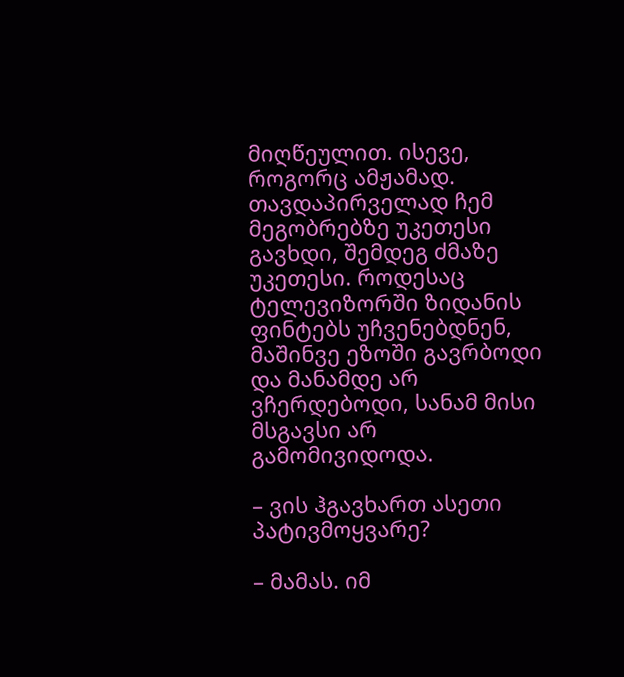მიღწეულით. ისევე, როგორც ამჟამად. თავდაპირველად ჩემ მეგობრებზე უკეთესი გავხდი, შემდეგ ძმაზე უკეთესი. როდესაც ტელევიზორში ზიდანის ფინტებს უჩვენებდნენ, მაშინვე ეზოში გავრბოდი და მანამდე არ ვჩერდებოდი, სანამ მისი მსგავსი არ გამომივიდოდა.

– ვის ჰგავხართ ასეთი პატივმოყვარე?

– მამას. იმ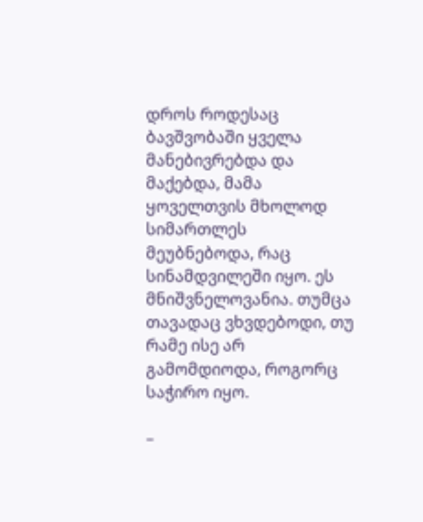დროს როდესაც ბავშვობაში ყველა მანებივრებდა და მაქებდა, მამა ყოველთვის მხოლოდ სიმართლეს მეუბნებოდა, რაც სინამდვილეში იყო. ეს მნიშვნელოვანია. თუმცა თავადაც ვხვდებოდი, თუ რამე ისე არ გამომდიოდა, როგორც საჭირო იყო.

–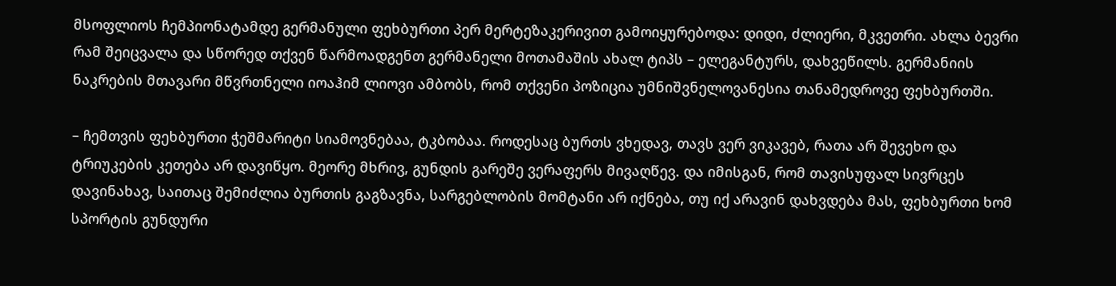მსოფლიოს ჩემპიონატამდე გერმანული ფეხბურთი პერ მერტეზაკერივით გამოიყურებოდა: დიდი, ძლიერი, მკვეთრი. ახლა ბევრი რამ შეიცვალა და სწორედ თქვენ წარმოადგენთ გერმანელი მოთამაშის ახალ ტიპს – ელეგანტურს, დახვეწილს. გერმანიის ნაკრების მთავარი მწვრთნელი იოაჰიმ ლიოვი ამბობს, რომ თქვენი პოზიცია უმნიშვნელოვანესია თანამედროვე ფეხბურთში.

– ჩემთვის ფეხბურთი ჭეშმარიტი სიამოვნებაა, ტკბობაა. როდესაც ბურთს ვხედავ, თავს ვერ ვიკავებ, რათა არ შევეხო და ტრიუკების კეთება არ დავიწყო. მეორე მხრივ, გუნდის გარეშე ვერაფერს მივაღწევ. და იმისგან, რომ თავისუფალ სივრცეს დავინახავ, საითაც შემიძლია ბურთის გაგზავნა, სარგებლობის მომტანი არ იქნება, თუ იქ არავინ დახვდება მას, ფეხბურთი ხომ სპორტის გუნდური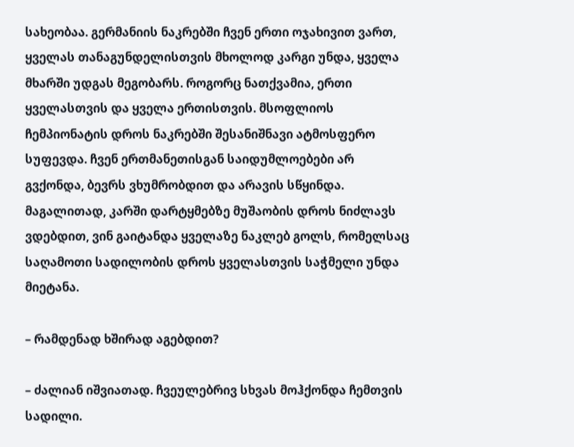სახეობაა. გერმანიის ნაკრებში ჩვენ ერთი ოჯახივით ვართ, ყველას თანაგუნდელისთვის მხოლოდ კარგი უნდა, ყველა მხარში უდგას მეგობარს. როგორც ნათქვამია, ერთი ყველასთვის და ყველა ერთისთვის. მსოფლიოს ჩემპიონატის დროს ნაკრებში შესანიშნავი ატმოსფერო სუფევდა. ჩვენ ერთმანეთისგან საიდუმლოებები არ გვქონდა, ბევრს ვხუმრობდით და არავის სწყინდა. მაგალითად, კარში დარტყმებზე მუშაობის დროს ნიძლავს ვდებდით, ვინ გაიტანდა ყველაზე ნაკლებ გოლს, რომელსაც საღამოთი სადილობის დროს ყველასთვის საჭმელი უნდა მიეტანა.

– რამდენად ხშირად აგებდით?

– ძალიან იშვიათად. ჩვეულებრივ სხვას მოჰქონდა ჩემთვის სადილი.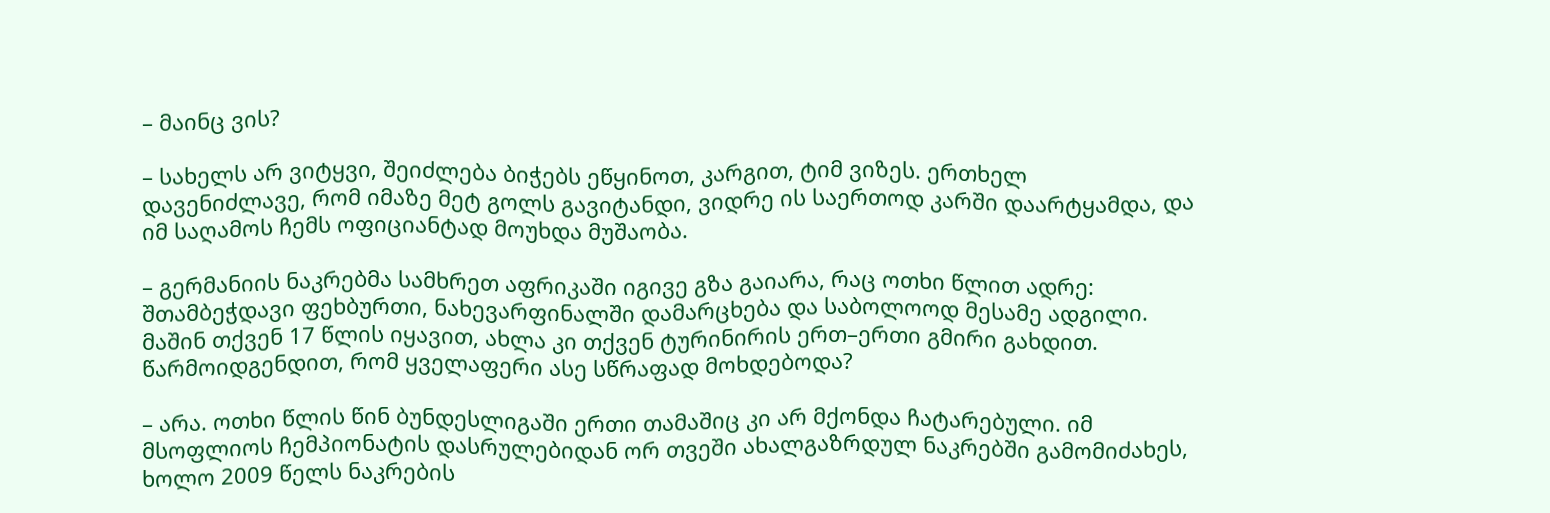– მაინც ვის?

– სახელს არ ვიტყვი, შეიძლება ბიჭებს ეწყინოთ, კარგით, ტიმ ვიზეს. ერთხელ დავენიძლავე, რომ იმაზე მეტ გოლს გავიტანდი, ვიდრე ის საერთოდ კარში დაარტყამდა, და იმ საღამოს ჩემს ოფიციანტად მოუხდა მუშაობა.

– გერმანიის ნაკრებმა სამხრეთ აფრიკაში იგივე გზა გაიარა, რაც ოთხი წლით ადრე: შთამბეჭდავი ფეხბურთი, ნახევარფინალში დამარცხება და საბოლოოდ მესამე ადგილი. მაშინ თქვენ 17 წლის იყავით, ახლა კი თქვენ ტურინირის ერთ–ერთი გმირი გახდით. წარმოიდგენდით, რომ ყველაფერი ასე სწრაფად მოხდებოდა?

– არა. ოთხი წლის წინ ბუნდესლიგაში ერთი თამაშიც კი არ მქონდა ჩატარებული. იმ მსოფლიოს ჩემპიონატის დასრულებიდან ორ თვეში ახალგაზრდულ ნაკრებში გამომიძახეს, ხოლო 2009 წელს ნაკრების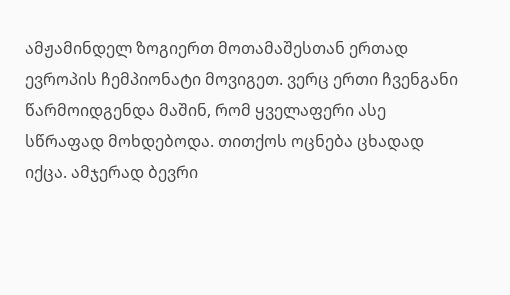ამჟამინდელ ზოგიერთ მოთამაშესთან ერთად ევროპის ჩემპიონატი მოვიგეთ. ვერც ერთი ჩვენგანი წარმოიდგენდა მაშინ, რომ ყველაფერი ასე სწრაფად მოხდებოდა. თითქოს ოცნება ცხადად იქცა. ამჯერად ბევრი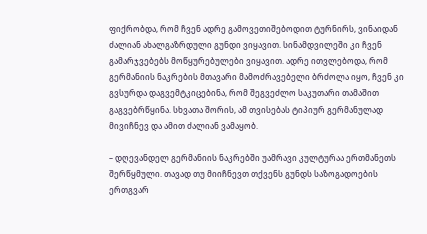ფიქრობდა, რომ ჩვენ ადრე გამოვეთიშებოდით ტურნირს, ვინაიდან ძალიან ახალგაზრდული გუნდი ვიყავით. სინამდვილეში კი ჩვენ გამარჯვებებს მოწყურებულები ვიყავით. ადრე ითვლებოდა, რომ გერმანიის ნაკრების მთავარი მამოძრავებელი ბრძოლა იყო, ჩვენ კი გვსურდა დაგვემტკიცებინა, რომ შეგვეძლო საკუთარი თამაშით გაგვებრწყინა. სხვათა შორის, ამ თვისებას ტიპიურ გერმანულად მივიჩნევ და ამით ძალიან ვამაყობ.

– დღევანდელ გერმანიის ნაკრებში უამრავი კულტურაა ერთმანეთს შერწყმული. თავად თუ მიიჩნევთ თქვენს გუნდს საზოგადოების ერთგვარ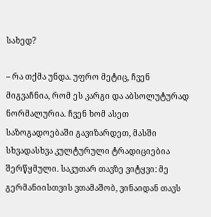სახედ?

– რა თქმა უნდა. უფრო მეტიც, ჩვენ მიგვაჩნია, რომ ეს კარგი და აბსოლუტურად ნორმალურია. ჩვენ ხომ ასეთ საზოგადოებაში გავიზარდეთ, მასში სხვადასხვა კულტურული ტრადიციებია შერწყმული. საკუთარ თავზე ვიტყვი: მე გერმანიისთვის ვთამაშობ, ვინაიდან თავს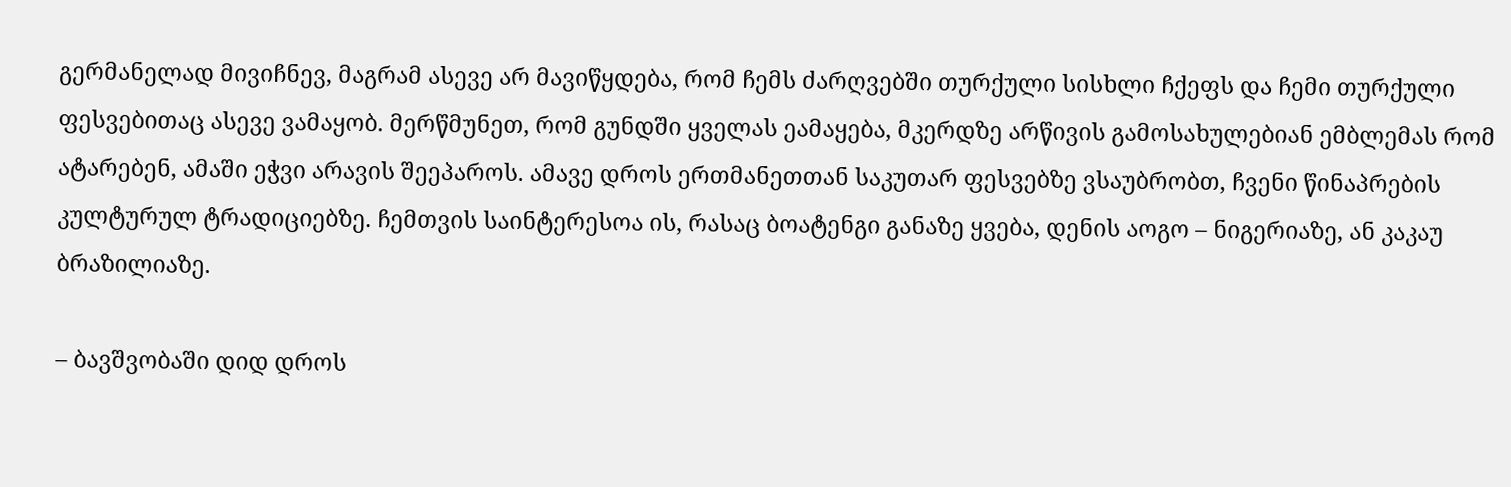გერმანელად მივიჩნევ, მაგრამ ასევე არ მავიწყდება, რომ ჩემს ძარღვებში თურქული სისხლი ჩქეფს და ჩემი თურქული ფესვებითაც ასევე ვამაყობ. მერწმუნეთ, რომ გუნდში ყველას ეამაყება, მკერდზე არწივის გამოსახულებიან ემბლემას რომ ატარებენ, ამაში ეჭვი არავის შეეპაროს. ამავე დროს ერთმანეთთან საკუთარ ფესვებზე ვსაუბრობთ, ჩვენი წინაპრების კულტურულ ტრადიციებზე. ჩემთვის საინტერესოა ის, რასაც ბოატენგი განაზე ყვება, დენის აოგო – ნიგერიაზე, ან კაკაუ ბრაზილიაზე.

– ბავშვობაში დიდ დროს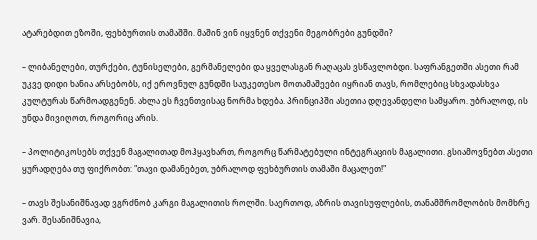ატარებდით ეზოში, ფეხბურთის თამაშში. მაშინ ვინ იყვნენ თქვენი მეგობრები გუნდში?

– ლიბანელები, თურქები, ტუნისელები, გერმანელები და ყველასგან რაღაცას ვსწავლობდი. საფრანგეთში ასეთი რამ უკვე დიდი ხანია არსებობს, იქ ეროვნულ გუნდში საუკეთესო მოთამაშეები იყრიან თავს, რომლებიც სხვადასხვა კულტურას წარმოადგენენ. ახლა ეს ჩვენთვისაც ნორმა ხდება. პრინციპში ასეთია დღევანდელი სამყარო. უბრალოდ, ის უნდა მივიღოთ, როგორიც არის.

– პოლიტიკოსებს თქვენ მაგალითად მოჰყავხართ, როგორც წარმატებული ინტეგრაციის მაგალითი. გსიამოვნებთ ასეთი ყურადღება თუ ფიქრობთ: "თავი დამანებეთ, უბრალოდ ფეხბურთის თამაში მაცალეთ!"

– თავს შესანიშნავად ვგრძნობ კარგი მაგალითის როლში. საერთოდ, აზრის თავისუფლების, თანამშრომლობის მომხრე ვარ. შესანიშნავია,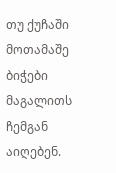თუ ქუჩაში მოთამაშე ბიჭები მაგალითს ჩემგან აიღებენ.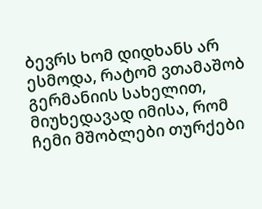ბევრს ხომ დიდხანს არ ესმოდა, რატომ ვთამაშობ გერმანიის სახელით, მიუხედავად იმისა, რომ ჩემი მშობლები თურქები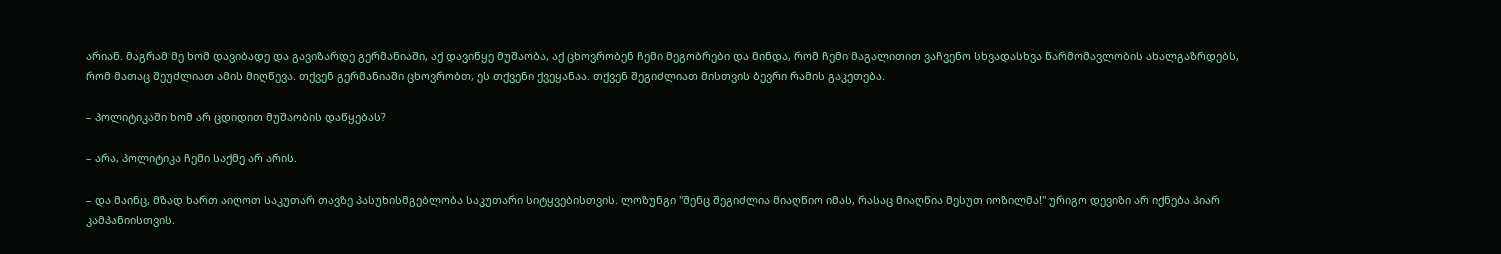არიან. მაგრამ მე ხომ დავიბადე და გავიზარდე გერმანიაში, აქ დავიწყე მუშაობა, აქ ცხოვრობენ ჩემი მეგობრები და მინდა, რომ ჩემი მაგალითით ვაჩვენო სხვადასხვა წარმომავლობის ახალგაზრდებს, რომ მათაც შეუძლიათ ამის მიღწევა. თქვენ გერმანიაში ცხოვრობთ, ეს თქვენი ქვეყანაა. თქვენ შეგიძლიათ მისთვის ბევრი რამის გაკეთება.

– პოლიტიკაში ხომ არ ცდიდით მუშაობის დაწყებას?

– არა, პოლიტიკა ჩემი საქმე არ არის.

– და მაინც, მზად ხართ აიღოთ საკუთარ თავზე პასუხისმგებლობა საკუთარი სიტყვებისთვის. ლოზუნგი "შენც შეგიძლია მიაღწიო იმას, რასაც მიაღწია მესუთ იოზილმა!" ურიგო დევიზი არ იქნება პიარ კამპანიისთვის.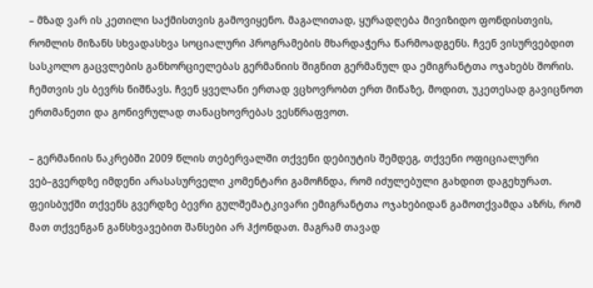– მზად ვარ ის კეთილი საქმისთვის გამოვიყენო. მაგალითად, ყურადღება მივიზიდო ფონდისთვის, რომლის მიზანს სხვადასხვა სოციალური პროგრამების მხარდაჭერა წარმოადგენს. ჩვენ ვისურვებდით სასკოლო გაცვლების განხორციელებას გერმანიის შიგნით გერმანულ და ემიგრანტთა ოჯახებს შორის. ჩემთვის ეს ბევრს ნიშნავს. ჩვენ ყველანი ერთად ვცხოვრობთ ერთ მიწაზე, მოდით, უკეთესად გავიცნოთ ერთმანეთი და გონივრულად თანაცხოვრებას ვესწრაფვოთ.

– გერმანიის ნაკრებში 2009 წლის თებერვალში თქვენი დებიუტის შემდეგ, თქვენი ოფიციალური ვებ–გვერდზე იმდენი არასასურველი კომენტარი გამოჩნდა, რომ იძულებული გახდით დაგეხურათ. ფეისბუქში თქვენს გვერდზე ბევრი გულშემატკივარი ემიგრანტთა ოჯახებიდან გამოთქვამდა აზრს, რომ მათ თქვენგან განსხვავებით შანსები არ ჰქონდათ. მაგრამ თავად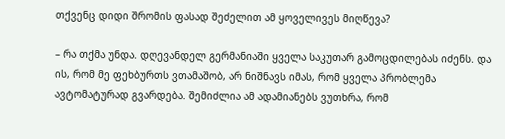თქვენც დიდი შრომის ფასად შეძელით ამ ყოველივეს მიღწევა?

– რა თქმა უნდა. დღევანდელ გერმანიაში ყველა საკუთარ გამოცდილებას იძენს. და ის, რომ მე ფეხბურთს ვთამაშობ, არ ნიშნავს იმას, რომ ყველა პრობლემა ავტომატურად გვარდება. შემიძლია ამ ადამიანებს ვუთხრა, რომ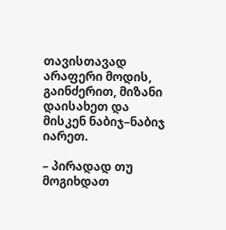თავისთავად არაფერი მოდის, გაინძერით, მიზანი დაისახეთ და მისკენ ნაბიჯ–ნაბიჯ იარეთ.

– პირადად თუ მოგიხდათ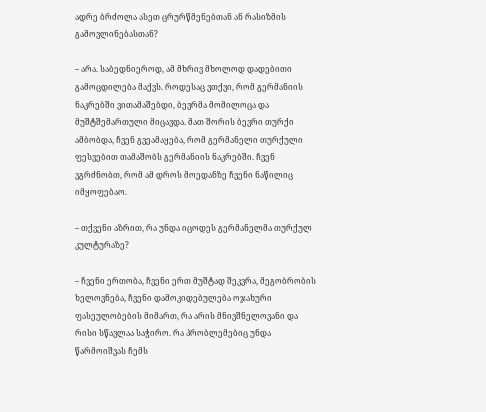ადრე ბრძოლა ასეთ ცრურწმენებთან ან რასიზმის გამოვლინებასთან?

– არა. საბედნიეროდ, ამ მხრივ მხოლოდ დადებითი გამოცდილება მაქვს. როდესაც ვთქვი, რომ გერმანიის ნაკრებში ვითამაშებდი, ბევრმა მომილოცა და მუშტშემართული მიცავდა. მათ შორის ბევრი თურქი ამბობდა, ჩვენ გვეამაყება, რომ გერმანელი თურქული ფესვებით თამაშობს გერმანიის ნაკრებში. ჩვენ ვგრძნობთ, რომ ამ დროს მოედანზე ჩვენი ნაწილიც იმყოფებაო.

– თქვენი აზრით, რა უნდა იცოდეს გერმანელმა თურქულ კულტურაზე?

– ჩვენი ერთობა, ჩვენი ერთ მუშტად შეკვრა, მეგობრობის ხელოვნება, ჩვენი დამოკიდებულება ოჯახური ფასეულობების მიმართ, რა არის მნივშნელოვანი და რისი სწავლაა საჭირო. რა პრობლემებიც უნდა წარმოიშვას ჩემს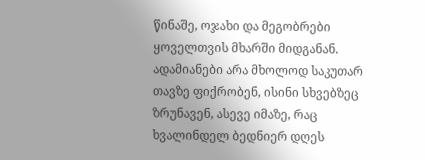წინაშე, ოჯახი და მეგობრები ყოველთვის მხარში მიდგანან. ადამიანები არა მხოლოდ საკუთარ თავზე ფიქრობენ, ისინი სხვებზეც ზრუნავენ, ასევე იმაზე, რაც ხვალინდელ ბედნიერ დღეს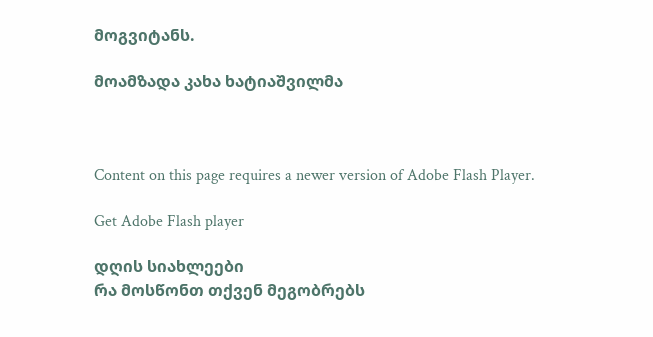მოგვიტანს.

მოამზადა კახა ხატიაშვილმა



Content on this page requires a newer version of Adobe Flash Player.

Get Adobe Flash player

დღის სიახლეები
რა მოსწონთ თქვენ მეგობრებს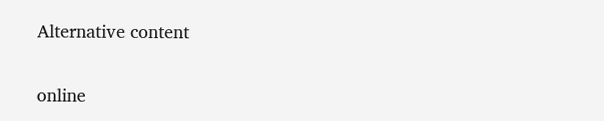Alternative content

online